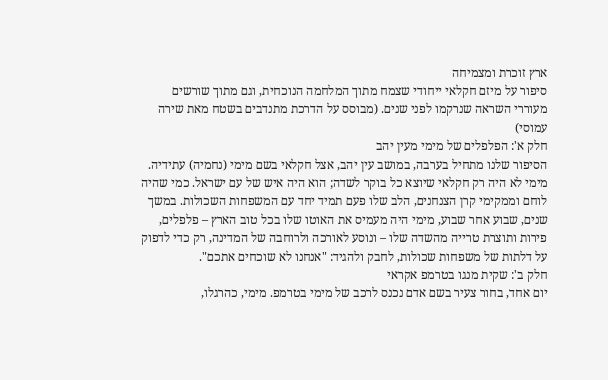ארץ זוכרת ומצמיחה
סיפור על מיזם חקלאי ייחודי שצמח מתוך המלחמה הנוכחית, וגם מתוך שורשים מעוררי השראה שנרקמו לפני שנים. (מבוסס על הדרכת מתנדבים בשטח מאת שירה עמוסי)
חלק א': הפלפלים של מימי מעין יהב
הסיפור שלנו מתחיל בערבה, במושב עין יהב, אצל חקלאי בשם מימי (נחמיה) עתידיה. מימי לא היה רק חקלאי שיוצא כל בוקר לשדה; הוא היה איש של עם ישראל. כמי שהיה לוחם וממקימי קרן הצנחנים, הלב שלו פעם תמיד יחד עם המשפחות השכולות. במשך שנים, שבוע אחר שבוע, מימי היה מעמיס את האוטו שלו בכל טוב הארץ – פלפלים, פירות ותוצרת טרייה מהשדה שלו – ונוסע לאורכה ולרוחבה של המדינה, רק כדי לדפוק על דלתות של משפחות שכולות, לחבק ולהגיד: "אנחנו לא שוכחים אתכם".
חלק ב': שקית מנגו בטרמפ אקראי
יום אחד, בחור צעיר בשם אדם נכנס לרכב של מימי בטרמפ. מימי, כהרגלו,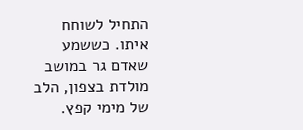התחיל לשוחח איתו. כששמע שאדם גר במושב מולדת בצפון, הלב של מימי קפץ.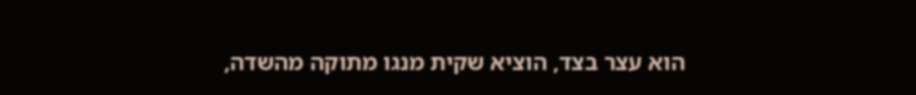הוא עצר בצד, הוציא שקית מנגו מתוקה מהשדה,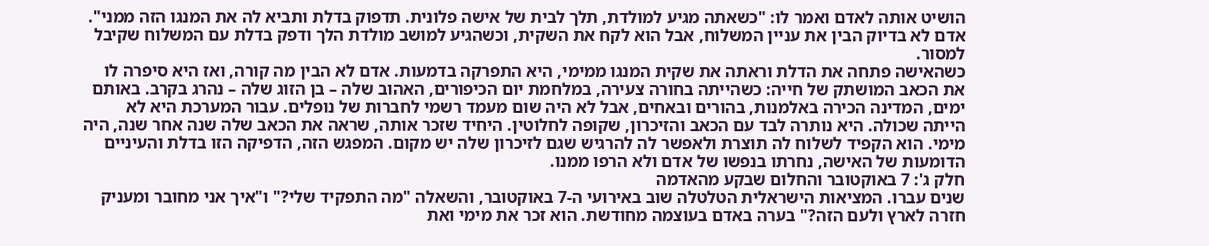הושיט אותה לאדם ואמר לו: "כשאתה מגיע למולדת, תלך לבית של אישה פלונית. תדפוק בדלת ותביא לה את המנגו הזה ממני". אדם לא בדיוק הבין את עניין המשלוח, אבל הוא לקח את השקית, וכשהגיע למושב מולדת הלך ודפק בדלת עם המשלוח שקיבל למסור.
כשהאישה פתחה את הדלת וראתה את שקית המנגו ממימי, היא התפרקה בדמעות. אדם לא הבין מה קורה, ואז היא סיפרה לו את הכאב המושתק של חייה: כשהייתה בחורה צעירה, במלחמת יום הכיפורים, האהוב שלה – בן הזוג שלה – נהרג בקרב. באותם ימים, המדינה הכירה באלמנות, בהורים ובאחים, אבל לא היה שום מעמד רשמי לחברות של נופלים. עבור המערכת היא לא הייתה שכולה. היא נותרה לבד עם הכאב והזיכרון, שקופה לחלוטין. היחיד שזכר אותה, שראה את הכאב שלה שנה אחר שנה, היה מימי. הוא הקפיד לשלוח לה תוצרת ולאפשר לה להרגיש שגם לזיכרון שלה יש מקום. המפגש הזה, הדפיקה הזו בדלת והעיניים הדומעות של האישה, נחרתו בנפשו של אדם ולא הרפו ממנו.
חלק ג': 7 באוקטובר והחלום שבקע מהאדמה
שנים עברו. המציאות הישראלית הטלטלה שוב באירועי ה-7 באוקטובר, והשאלה "מה התפקיד שלי?" ו"איך אני מחובר ומעניק חזרה לארץ ולעם הזה?" בערה באדם בעוצמה מחודשת. הוא זכר את מימי ואת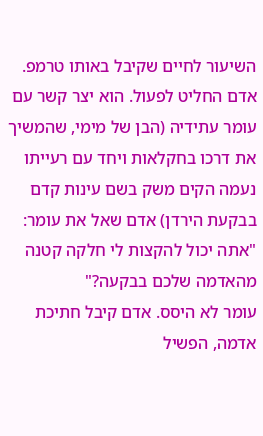השיעור לחיים שקיבל באותו טרמפ.
אדם החליט לפעול. הוא יצר קשר עם עומר עתידיה (הבן של מימי, שהמשיך את דרכו בחקלאות ויחד עם רעייתו נעמה הקים משק בשם עינות קדם בבקעת הירדן) אדם שאל את עומר: "אתה יכול להקצות לי חלקה קטנה מהאדמה שלכם בבקעה?"
עומר לא היסס. אדם קיבל חתיכת אדמה, הפשיל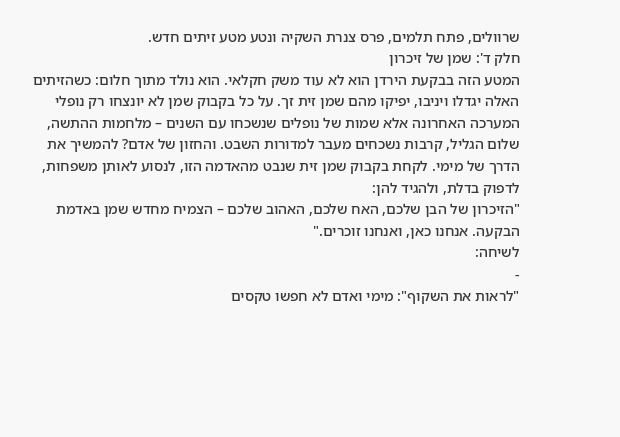שרוולים, פתח תלמים, פרס צנרת השקיה ונטע מטע זיתים חדש.
חלק ד': שמן של זיכרון
המטע הזה בבקעת הירדן הוא לא עוד משק חקלאי. הוא נולד מתוך חלום: כשהזיתים האלה יגדלו ויניבו, יפיקו מהם שמן זית זך. על כל בקבוק שמן לא יונצחו רק נופלי המערכה האחרונה אלא שמות של נופלים שנשכחו עם השנים – מלחמות ההתשה, שלום הגליל, קרבות נשכחים מעבר למדורות השבט. והחזון של אדם? להמשיך את הדרך של מימי. לקחת בקבוק שמן זית שנבט מהאדמה הזו, לנסוע לאותן משפחות, לדפוק בדלת, ולהגיד להן:
"הזיכרון של הבן שלכם, האח שלכם, האהוב שלכם – הצמיח מחדש שמן באדמת הבקעה. אנחנו כאן, ואנחנו זוכרים."
לשיחה:
-
"לראות את השקוף": מימי ואדם לא חפשו טקסים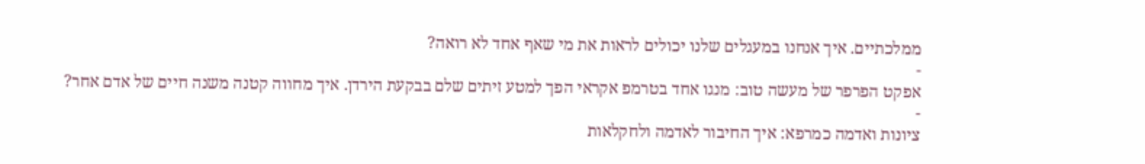ממלכתיים. איך אנחנו במעגלים שלנו יכולים לראות את מי שאף אחד לא רואה?
-
אפקט הפרפר של מעשה טוב: מנגו אחד בטרמפ אקראי הפך למטע זיתים שלם בבקעת הירדן. איך מחווה קטנה משנה חיים של אדם אחר?
-
ציונות ואדמה כמרפא: איך החיבור לאדמה ולחקלאות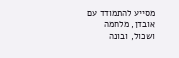מסייע להתמודד עם אובדן, מלחמה ושכול, ובונה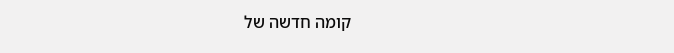קומה חדשה של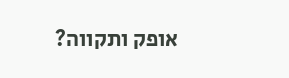אופק ותקווה?